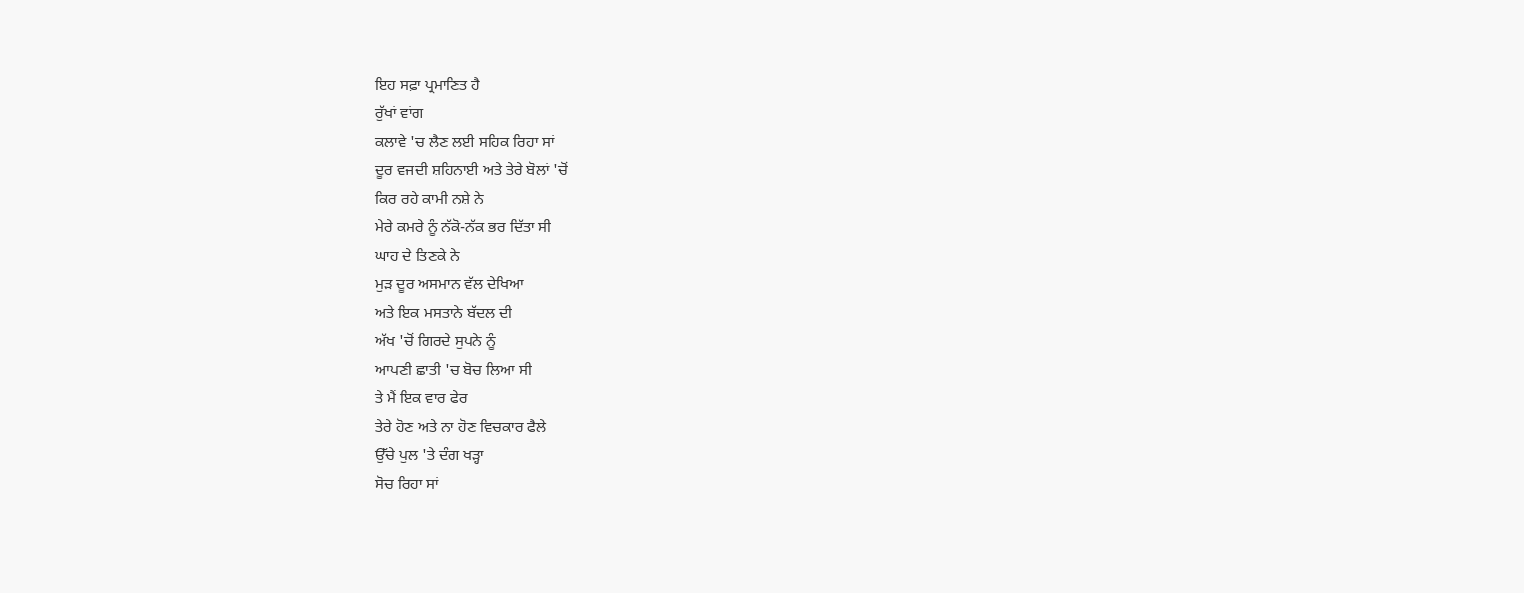ਇਹ ਸਫ਼ਾ ਪ੍ਰਮਾਣਿਤ ਹੈ
ਰੁੱਖਾਂ ਵਾਂਗ
ਕਲਾਵੇ 'ਚ ਲੈਣ ਲਈ ਸਹਿਕ ਰਿਹਾ ਸਾਂ
ਦੂਰ ਵਜਦੀ ਸ਼ਹਿਨਾਈ ਅਤੇ ਤੇਰੇ ਬੋਲਾਂ 'ਚੋਂ
ਕਿਰ ਰਹੇ ਕਾਮੀ ਨਸ਼ੇ ਨੇ
ਮੇਰੇ ਕਮਰੇ ਨੂੰ ਨੱਕੋ-ਨੱਕ ਭਰ ਦਿੱਤਾ ਸੀ
ਘਾਹ ਦੇ ਤਿਣਕੇ ਨੇ
ਮੁੜ ਦੂਰ ਅਸਮਾਨ ਵੱਲ ਦੇਖਿਆ
ਅਤੇ ਇਕ ਮਸਤਾਨੇ ਬੱਦਲ ਦੀ
ਅੱਖ 'ਚੋਂ ਗਿਰਦੇ ਸੁਪਨੇ ਨੂੰ
ਆਪਣੀ ਛਾਤੀ 'ਚ ਬੋਚ ਲਿਆ ਸੀ
ਤੇ ਮੈਂ ਇਕ ਵਾਰ ਫੇਰ
ਤੇਰੇ ਹੋਣ ਅਤੇ ਨਾ ਹੋਣ ਵਿਚਕਾਰ ਫੈਲੇ
ਉੱਚੇ ਪੁਲ 'ਤੇ ਦੰਗ ਖੜ੍ਹਾ
ਸੋਚ ਰਿਹਾ ਸਾਂ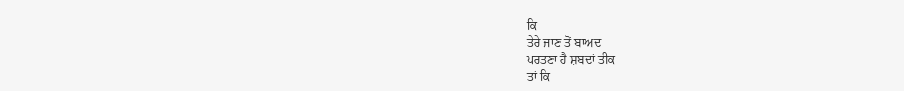ਕਿ
ਤੇਰੇ ਜਾਣ ਤੋਂ ਬਾਅਦ
ਪਰਤਣਾ ਹੈ ਸ਼ਬਦਾਂ ਤੀਕ
ਤਾਂ ਕਿ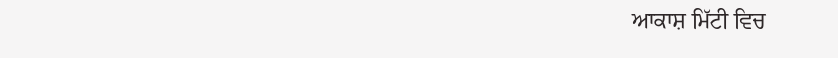ਆਕਾਸ਼ ਮਿੱਟੀ ਵਿਚ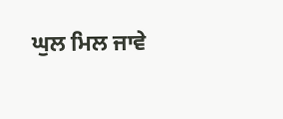ਘੁਲ ਮਿਲ ਜਾਵੇ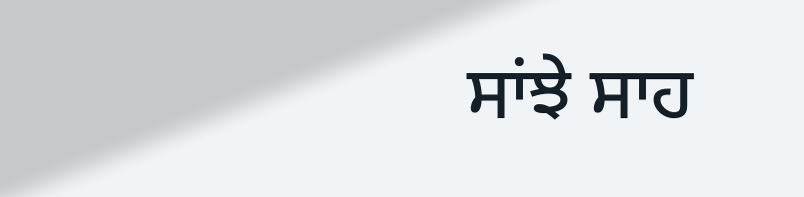ਸਾਂਝੇ ਸਾਹ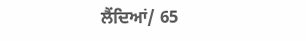ਲੈਂਦਿਆਂ/ 65